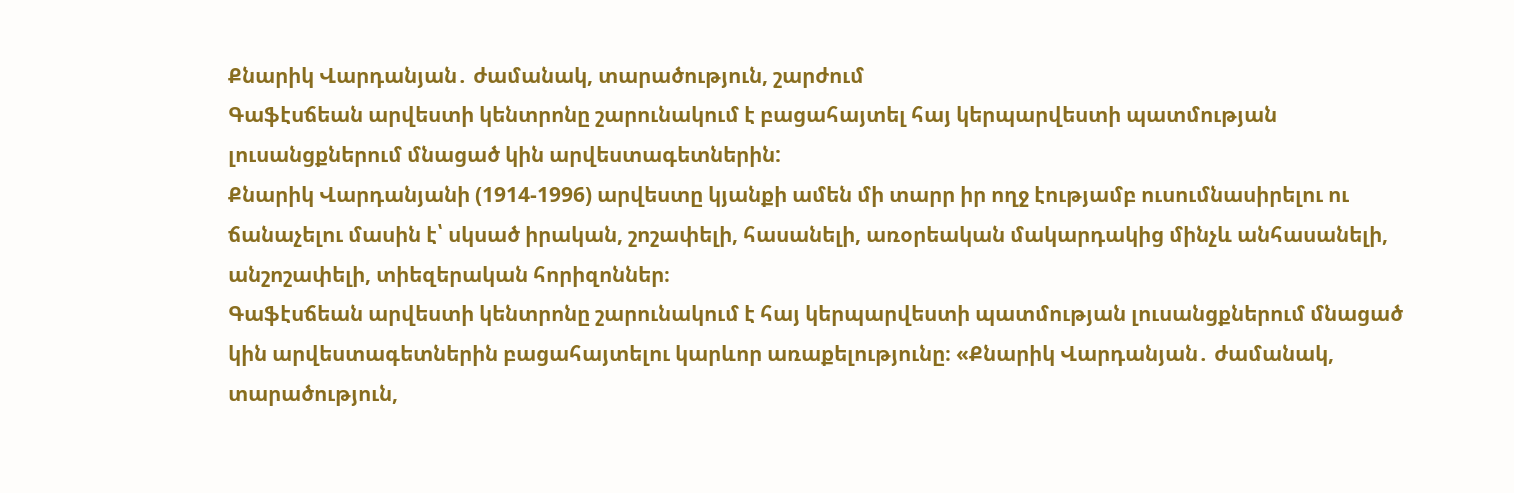Քնարիկ Վարդանյան․ ժամանակ, տարածություն, շարժում
Գաֆէսճեան արվեստի կենտրոնը շարունակում է բացահայտել հայ կերպարվեստի պատմության լուսանցքներում մնացած կին արվեստագետներին:
Քնարիկ Վարդանյանի (1914-1996) արվեստը կյանքի ամեն մի տարր իր ողջ էությամբ ուսումնասիրելու ու ճանաչելու մասին է՝ սկսած իրական, շոշափելի, հասանելի, առօրեական մակարդակից մինչև անհասանելի, անշոշափելի, տիեզերական հորիզոններ։
Գաֆէսճեան արվեստի կենտրոնը շարունակում է հայ կերպարվեստի պատմության լուսանցքներում մնացած կին արվեստագետներին բացահայտելու կարևոր առաքելությունը։ «Քնարիկ Վարդանյան․ ժամանակ, տարածություն,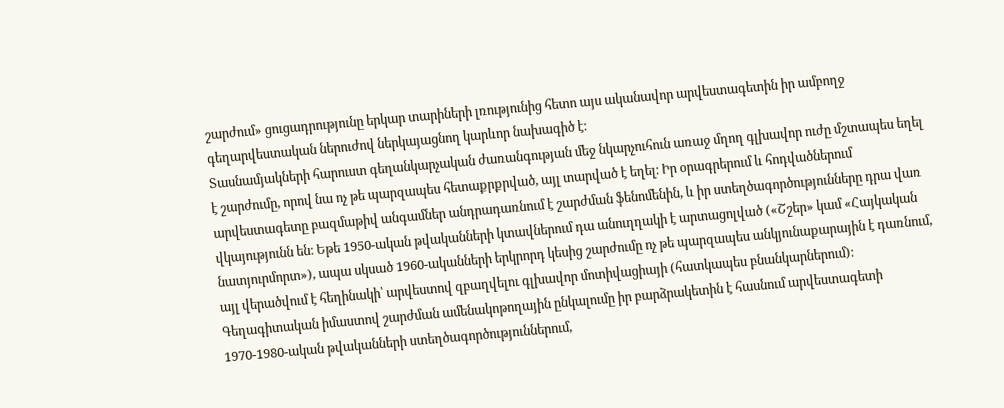շարժում» ցուցադրությունը երկար տարիների լռությունից հետո այս ականավոր արվեստագետին իր ամբողջ գեղարվեստական ներուժով ներկայացնող կարևոր նախագիծ է։
Տասնամյակների հարուստ գեղանկարչական ժառանգության մեջ նկարչուհուն առաջ մղող գլխավոր ուժը մշտապես եղել է շարժումը, որով նա ոչ թե պարզապես հետաքրքրված, այլ տարված է եղել։ Իր օրագրերում և հոդվածներում արվեստագետը բազմաթիվ անգամներ անդրադառնում է շարժման ֆենոմենին, և իր ստեղծագործությունները դրա վառ վկայությունն են։ Եթե 1950-ական թվականների կտավներում դա անուղղակի է արտացոլված («Շշեր» կամ «Հայկական նատյուրմորտ»), ապա սկսած 1960-ականների երկրորդ կեսից շարժումը ոչ թե պարզապես անկյունաքարային է դառնում, այլ վերածվում է հեղինակի՝ արվեստով զբաղվելու գլխավոր մոտիվացիայի (հատկապես բնանկարներում)։ Գեղագիտական իմաստով շարժման ամենակոթողային ընկալումը իր բարձրակետին է հասնում արվեստագետի 1970-1980-ական թվականների ստեղծագործություններում,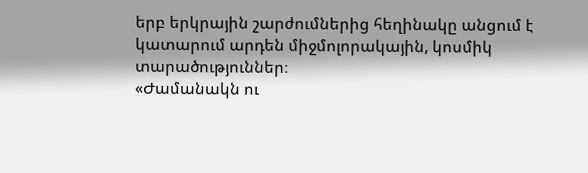երբ երկրային շարժումներից հեղինակը անցում է կատարում արդեն միջմոլորակային, կոսմիկ տարածություններ։
«Ժամանակն ու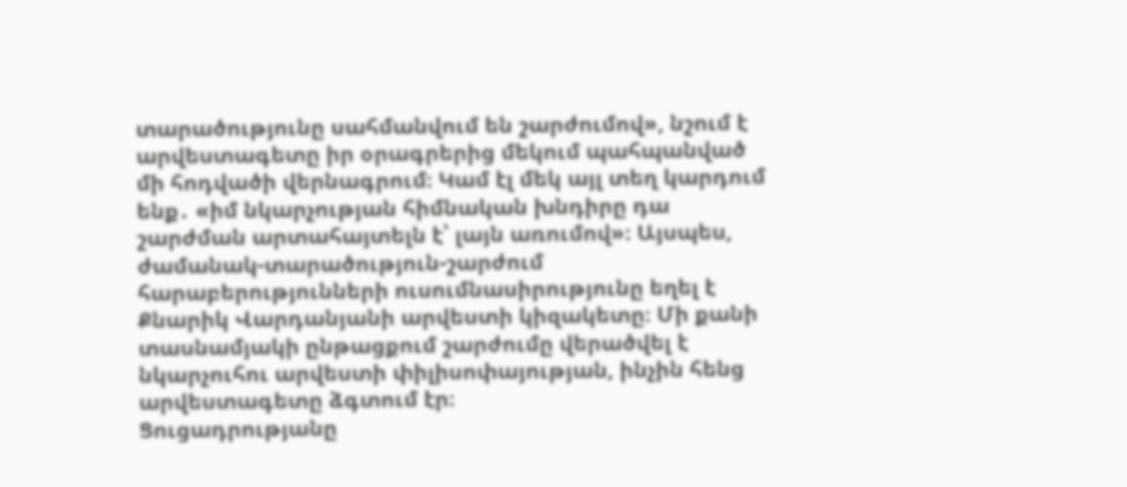տարածությունը սահմանվում են շարժումով», նշում է արվեստագետը իր օրագրերից մեկում պահպանված մի հոդվածի վերնագրում։ Կամ էլ մեկ այլ տեղ կարդում ենք․ «իմ նկարչության հիմնական խնդիրը դա շարժման արտահայտելն է՝ լայն առումով»։ Այսպես, ժամանակ-տարածություն-շարժում հարաբերությունների ուսումնասիրությունը եղել է Քնարիկ Վարդանյանի արվեստի կիզակետը։ Մի քանի տասնամյակի ընթացքում շարժումը վերածվել է նկարչուհու արվեստի փիլիսոփայության, ինչին հենց արվեստագետը ձգտում էր։
Ցուցադրությանը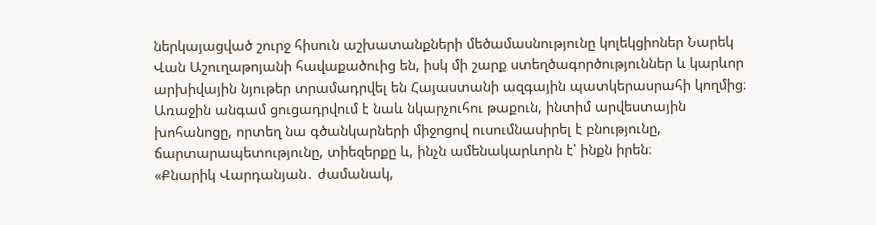ներկայացված շուրջ հիսուն աշխատանքների մեծամասնությունը կոլեկցիոներ Նարեկ Վան Աշուղաթոյանի հավաքածուից են, իսկ մի շարք ստեղծագործություններ և կարևոր արխիվային նյութեր տրամադրվել են Հայաստանի ազգային պատկերասրահի կողմից։ Առաջին անգամ ցուցադրվում է նաև նկարչուհու թաքուն, ինտիմ արվեստային խոհանոցը, որտեղ նա գծանկարների միջոցով ուսումնասիրել է բնությունը, ճարտարապետությունը, տիեզերքը և, ինչն ամենակարևորն է՝ ինքն իրեն։
«Քնարիկ Վարդանյան․ ժամանակ,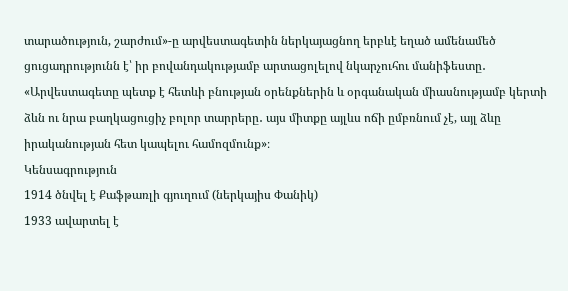տարածություն, շարժում»-ը արվեստագետին ներկայացնող երբևէ եղած ամենամեծ ցուցադրությունն է՝ իր բովանդակությամբ արտացոլելով նկարչուհու մանիֆեստը․ «Արվեստագետը պետք է հետևի բնության օրենքներին և օրգանական միասնությամբ կերտի ձևն ու նրա բաղկացուցիչ բոլոր տարրերը․ այս միտքը այլևս ոճի ըմբռնում չէ, այլ ձևը իրականության հետ կապելու համոզմունք»։
Կենսագրություն
1914 ծնվել է Քաֆթառլի գյուղում (ներկայիս Փանիկ)
1933 ավարտել է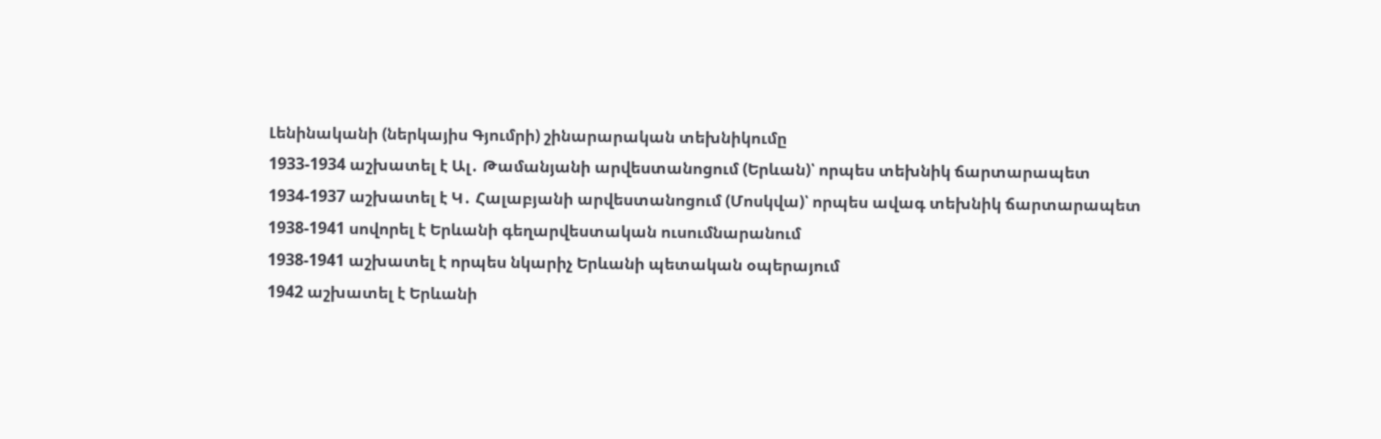Լենինականի (ներկայիս Գյումրի) շինարարական տեխնիկումը
1933-1934 աշխատել է Ալ․ Թամանյանի արվեստանոցում (Երևան)՝ որպես տեխնիկ ճարտարապետ
1934-1937 աշխատել է Կ․ Հալաբյանի արվեստանոցում (Մոսկվա)՝ որպես ավագ տեխնիկ ճարտարապետ
1938-1941 սովորել է Երևանի գեղարվեստական ուսումնարանում
1938-1941 աշխատել է որպես նկարիչ Երևանի պետական օպերայում
1942 աշխատել է Երևանի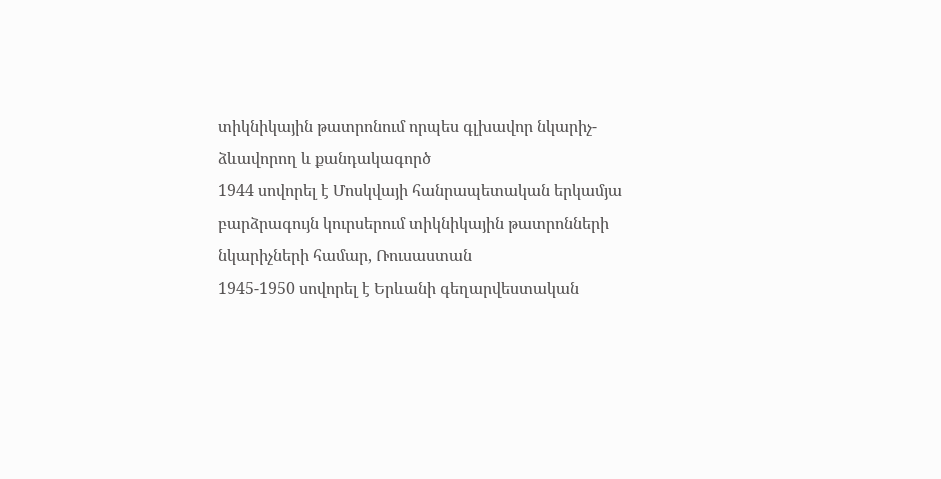տիկնիկային թատրոնում որպես գլխավոր նկարիչ-ձևավորող և քանդակագործ
1944 սովորել է Մոսկվայի հանրապետական երկամյա բարձրագույն կուրսերում տիկնիկային թատրոնների նկարիչների համար, Ռուսաստան
1945-1950 սովորել է Երևանի գեղարվեստական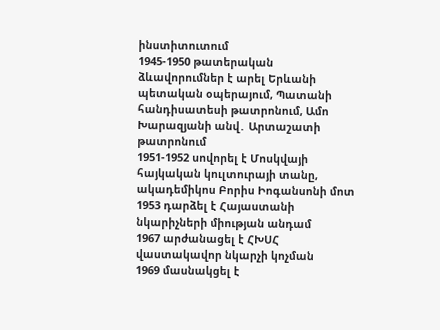ինստիտուտում
1945-1950 թատերական ձևավորումներ է արել Երևանի պետական օպերայում, Պատանի հանդիսատեսի թատրոնում, Ամո Խարազյանի անվ․ Արտաշատի թատրոնում
1951-1952 սովորել է Մոսկվայի հայկական կուլտուրայի տանը, ակադեմիկոս Բորիս Իոգանսոնի մոտ
1953 դարձել է Հայաստանի նկարիչների միության անդամ
1967 արժանացել է ՀԽՍՀ վաստակավոր նկարչի կոչման
1969 մասնակցել է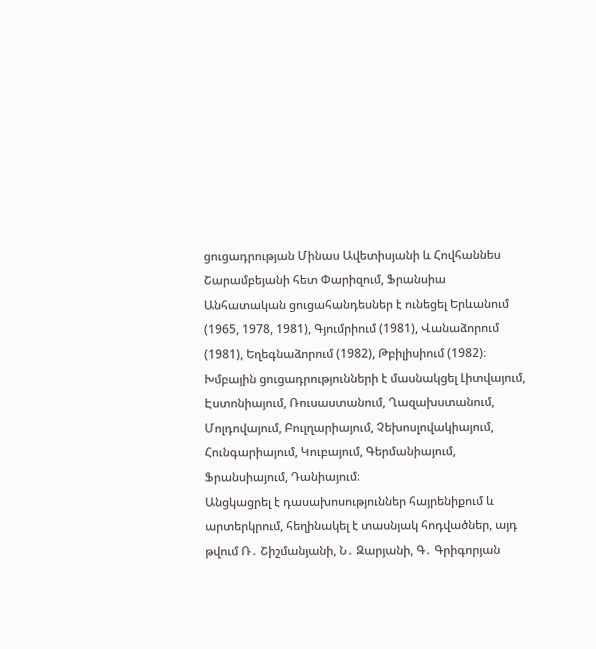ցուցադրության Մինաս Ավետիսյանի և Հովհաննես Շարամբեյանի հետ Փարիզում, Ֆրանսիա
Անհատական ցուցահանդեսներ է ունեցել Երևանում (1965, 1978, 1981), Գյումրիում (1981), Վանաձորում (1981), Եղեգնաձորում (1982), Թբիլիսիում (1982)։
Խմբային ցուցադրությունների է մասնակցել Լիտվայում, Էստոնիայում, Ռուսաստանում, Ղազախստանում, Մոլդովայում, Բուլղարիայում, Չեխոսլովակիայում, Հունգարիայում, Կուբայում, Գերմանիայում, Ֆրանսիայում, Դանիայում։
Անցկացրել է դասախոսություններ հայրենիքում և արտերկրում, հեղինակել է տասնյակ հոդվածներ, այդ թվում Ռ․ Շիշմանյանի, Ն․ Զարյանի, Գ․ Գրիգորյան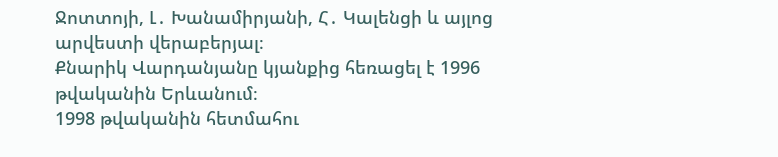Ջոտտոյի, Լ․ Խանամիրյանի, Հ․ Կալենցի և այլոց արվեստի վերաբերյալ։
Քնարիկ Վարդանյանը կյանքից հեռացել է 1996 թվականին Երևանում։
1998 թվականին հետմահու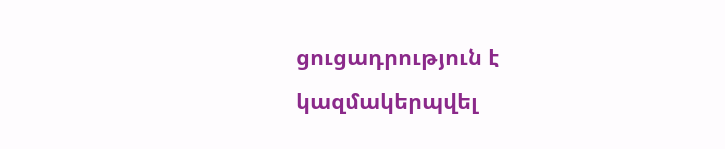ցուցադրություն է կազմակերպվել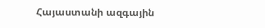Հայաստանի ազգային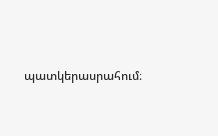պատկերասրահում։